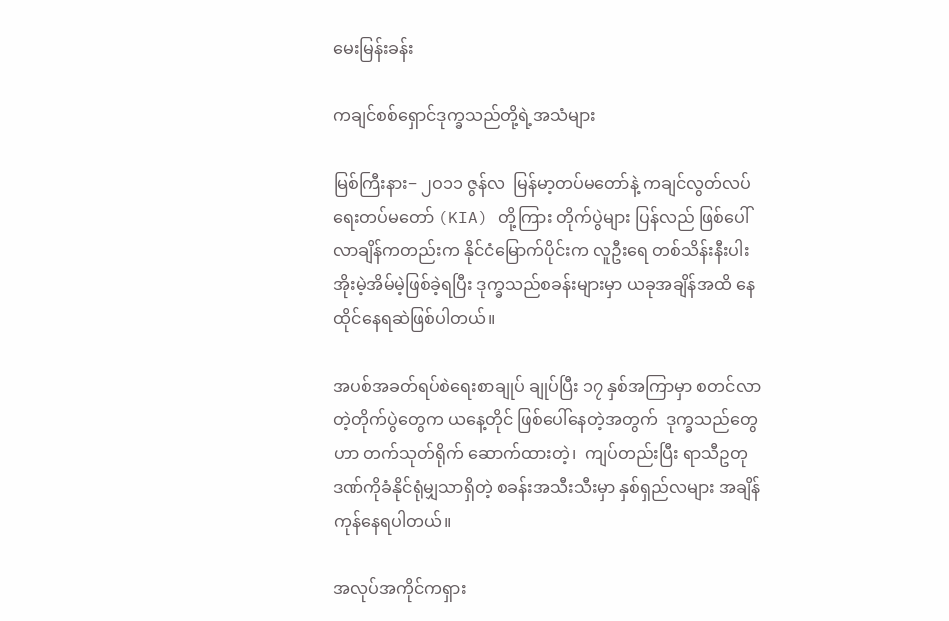မေးမြန်းခန်း

ကချင်စစ်ရှောင်ဒုက္ခသည်တို့ရဲ့အသံများ

မြစ်ကြီးနား− ၂ဝ၁၁ ဇွန်လ  မြန်မာ့တပ်မတော်နဲ့ ကချင်လွတ်လပ်ရေးတပ်မတော် (KIA) တို့ကြား တိုက်ပွဲများ ပြန်လည် ဖြစ်ပေါ်လာချိန်ကတည်းက နိုင်ငံမြောက်ပိုင်းက လူဦးရေ တစ်သိန်းနီးပါး အိုးမဲ့အိမ်မဲ့ဖြစ်ခဲ့ရပြီး ဒုက္ခသည်စခန်းများမှာ ယခုအချိန်အထိ နေထိုင်နေရဆဲဖြစ်ပါတယ်။

အပစ်အခတ်ရပ်စဲရေးစာချုပ် ချုပ်ပြီး ၁၇ နှစ်အကြာမှာ စတင်လာတဲ့တိုက်ပွဲတွေက ယနေ့တိုင် ဖြစ်ပေါ်နေတဲ့အတွက်  ဒုက္ခသည်တွေဟာ တက်သုတ်ရိုက် ဆောက်ထားတဲ့၊  ကျပ်တည်းပြီး ရာသီဥတုဒဏ်ကိုခံနိုင်ရုံမျှသာရှိတဲ့ စခန်းအသီးသီးမှာ နှစ်ရှည်လများ အချိန်ကုန်နေရပါတယ်။

အလုပ်အကိုင်ကရှား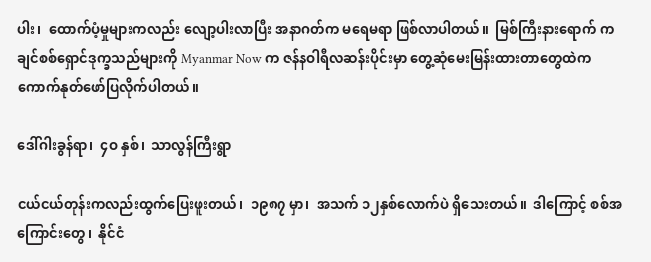ပါး၊  ထောက်ပံ့မှုများကလည်း လျော့ပါးလာပြီး အနာဂတ်က မရေမရာ ဖြစ်လာပါတယ်။  မြစ်ကြီးနားရောက် ကချင်စစ်ရှောင်ဒုက္ခသည်များကို Myanmar Now က ဇန်နဝါရီလဆန်းပိုင်းမှာ တွေ့ဆုံမေးမြန်းထားတာတွေထဲက ကောက်နုတ်ဖော်ပြလိုက်ပါတယ်။

ဒေါ်ဂါးခွန်ရာ၊  ၄ဝ နှစ်၊  သာလွန်ကြီးရွာ

ငယ်ငယ်တုန်းကလည်းထွက်ပြေးဖူးတယ်၊  ၁၉၈၇ မှာ၊  အသက် ၁၂နှစ်လောက်ပဲ ရှိသေးတယ်။  ဒါကြောင့် စစ်အကြောင်းတွေ၊  နိုင်ငံ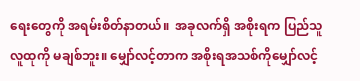ရေးတွေကို အရမ်းစိတ်နာတယ်။  အခုလက်ရှိ အစိုးရက ပြည်သူလူထုကို မချစ်ဘူး။ မျှော်လင့်တာက အစိုးရအသစ်ကိုမျှော်လင့်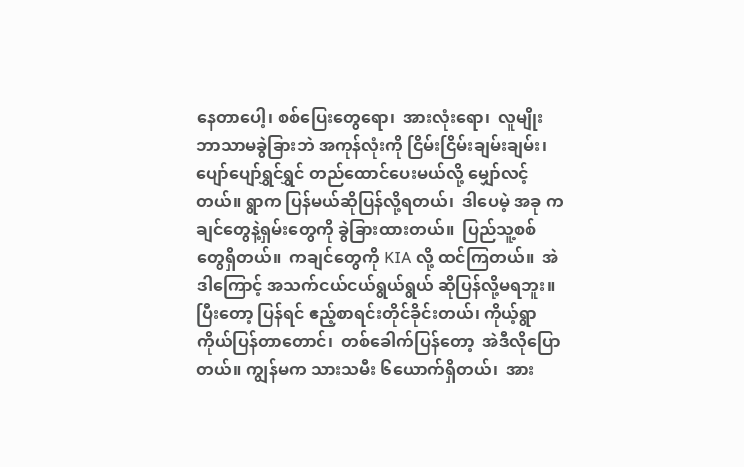နေတာပေါ့၊ စစ်ပြေးတွေရော၊  အားလုံးရော၊  လူမျိုးဘာသာမခွဲခြားဘဲ အကုန်လုံးကို ငြိမ်းငြိမ်းချမ်းချမ်း၊ ပျော်ပျော်ရွှင်ရွှင် တည်ထောင်ပေးမယ်လို့ မျှော်လင့်တယ်။ ရွာက ပြန်မယ်ဆိုပြန်လို့ရတယ်၊  ဒါပေမဲ့ အခု ကချင်တွေနဲ့ရှမ်းတွေကို ခွဲခြားထားတယ်။  ပြည်သူ့စစ်တွေရှိတယ်။  ကချင်တွေကို KIA လို့ ထင်ကြတယ်။  အဲဒါကြောင့် အသက်ငယ်ငယ်ရွယ်ရွယ် ဆိုပြန်လို့မရဘူး။  ပြီးတော့ ပြန်ရင် ဧည့်စာရင်းတိုင်ခိုင်းတယ်၊ ကိုယ့်ရွာကိုယ်ပြန်တာတောင်၊  တစ်ခေါက်ပြန်တော့  အဲဒီလိုပြောတယ်။ ကျွန်မက သားသမီး ၆ယောက်ရှိတယ်၊  အား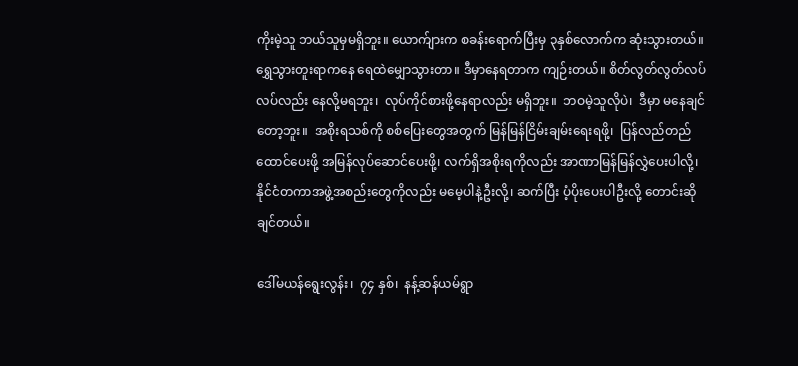ကိုးမဲ့သူ ဘယ်သူမှမရှိဘူး။ ယောက်ျားက စခန်းရောက်ပြီးမှ ၃နှစ်လောက်က ဆုံးသွားတယ်။ ရွှေသွားတူးရာကနေ ရေထဲမျှောသွားတာ။ ဒီမှာနေရတာက ကျဉ်းတယ်။ စိတ်လွတ်လွတ်လပ်လပ်လည်း နေလို့မရဘူး၊  လုပ်ကိုင်စားဖို့နေရာလည်း မရှိဘူး။  ဘဝမဲ့သူလိုပဲ၊  ဒီမှာ မနေချင်တော့ဘူး။  အစိုးရသစ်ကို စစ်ပြေးတွေအတွက် မြန်မြန်ငြိမ်းချမ်းရေးရဖို့၊  ပြန်လည်တည်ထောင်ပေးဖို့ အမြန်လုပ်ဆောင်ပေးဖို့၊ လက်ရှိအစိုးရကိုလည်း အာဏာမြန်မြန်လွှဲပေးပါလို့၊ နိုင်ငံတကာအဖွဲ့အစည်းတွေကိုလည်း မမေ့ပါနဲ့ဦးလို့၊ ဆက်ပြီး ပံ့ပိုးပေးပါဦးလို့ တောင်းဆိုချင်တယ်။

ဒေါ်မယန်ရွေးလွန်း၊  ၇၄ နှစ်၊  နန့်ဆန်ယမ်ရွာ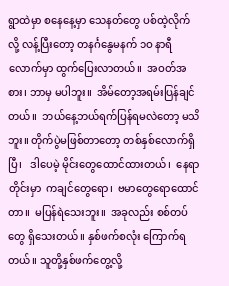ရွာထဲမှာ စနေနေ့မှာ သေနတ်တွေ ပစ်ထဲ့လိုက်လို့ လန့်ပြီးတော့ တနင်္ဂနွေမနက် ၁ဝ နာရီလောက်မှာ ထွက်ပြေးလာတယ်။  အဝတ်အစား၊ ဘာမှ မပါဘူး။  အိမ်တော့အရမ်းပြန်ချင်တယ်။  ဘယ်နေ့ဘယ်ရက်ပြန်ရမလဲတော့ မသိဘူး။ တိုက်ပွဲမဖြစ်တာတော့ တစ်နှစ်လောက်ရှိပြီ၊   ဒါပေမဲ့ မိုင်းတွေထောင်ထားတယ်၊  နေရာတိုင်းမှာ  ကချင်တွေရော၊  ဗမာတွေရောထောင်တာ။  မပြန်ရဲသေးဘူး။  အခုလည်း စစ်တပ်တွေ ရှိသေးတယ်။ နှစ်ဖက်စလုံး ကြောက်ရတယ်။ သူတို့နှစ်ဖက်တွေ့လို့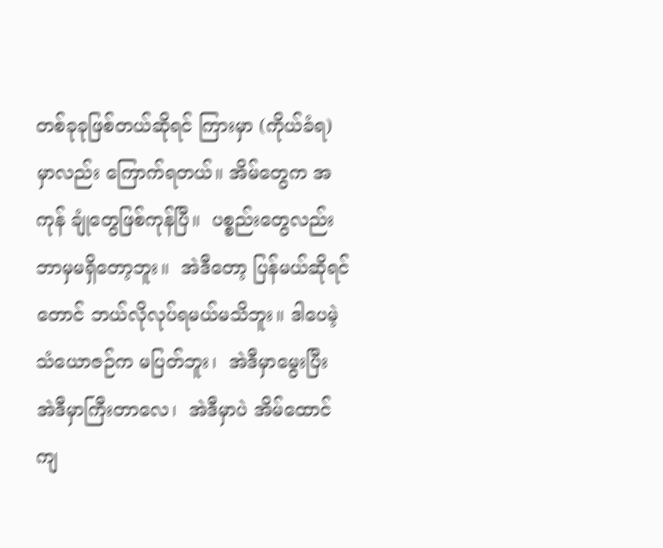တစ်ခုခုဖြစ်တယ်ဆိုရင် ကြားမှာ (ကိုယ်ခံရ)မှာလည်း ကြောက်ရတယ်။ အိမ်တွေက အကုန် ချုံတွေဖြစ်ကုန်ပြီ။  ပစ္စည်းတွေလည်း ဘာမှမရှိတော့ဘူး။  အဲဒီတော့ ပြန်မယ်ဆိုရင်တောင် ဘယ်လိုလုပ်ရမယ်မသိဘူး။ ဒါပေမဲ့ သံယောဇဉ်က မပြတ်ဘူး၊  အဲဒီမှာမွေးပြီး အဲဒီမှာကြီးတာလေ၊  အဲဒီမှာပဲ အိမ်ထောင်ကျ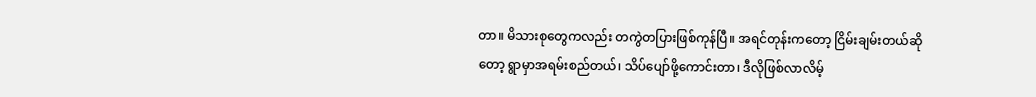တာ။ မိသားစုတွေကလည်း တကွဲတပြားဖြစ်ကုန်ပြီ။ အရင်တုန်းကတော့ ငြိမ်းချမ်းတယ်ဆိုတော့ ရွာမှာအရမ်းစည်တယ်၊ သိပ်ပျော်ဖို့ကောင်းတာ၊ ဒီလိုဖြစ်လာလိမ့်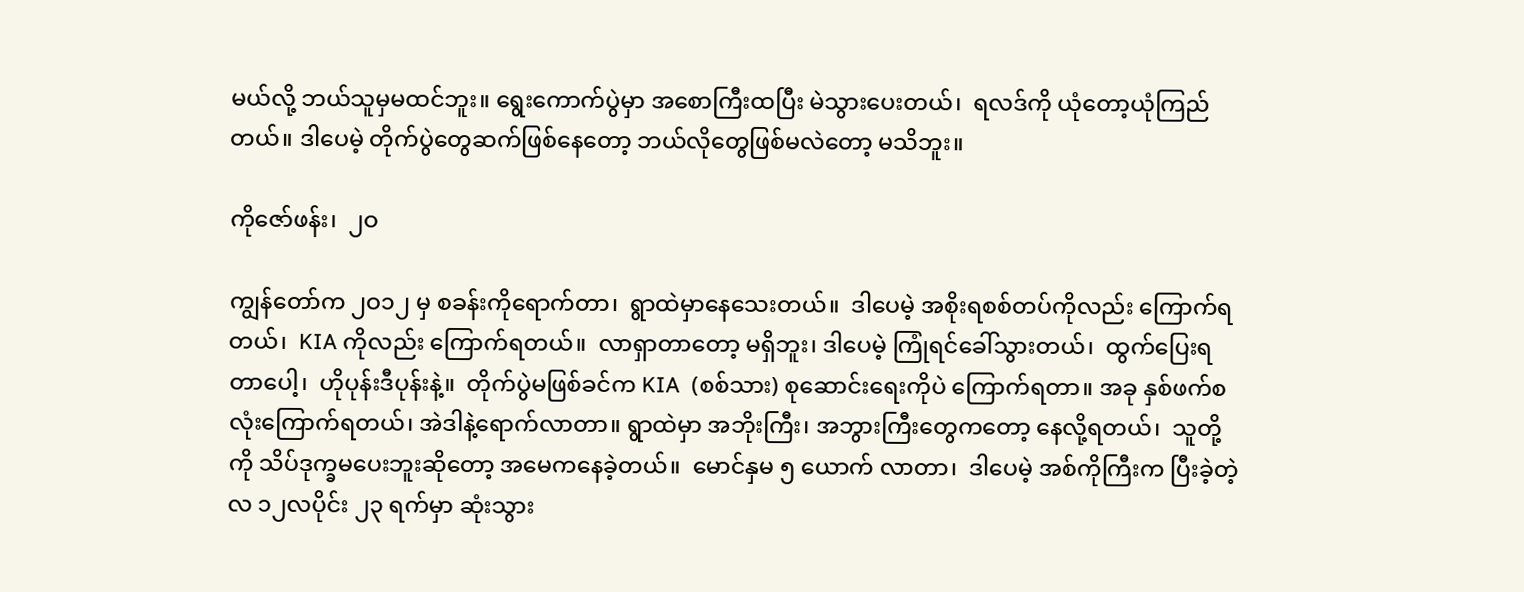မယ်လို့ ဘယ်သူမှမထင်ဘူး။ ရွေးကောက်ပွဲမှာ အစောကြီးထပြီး မဲသွားပေးတယ်၊  ရလဒ်ကို ယုံတော့ယုံကြည်တယ်။ ဒါပေမဲ့ တိုက်ပွဲတွေဆက်ဖြစ်နေတော့ ဘယ်လိုတွေဖြစ်မလဲတော့ မသိဘူး။

ကိုဇော်ဖန်း၊  ၂ဝ

ကျွန်တော်က ၂ဝ၁၂ မှ စခန်းကိုရောက်တာ၊  ရွာထဲမှာနေသေးတယ်။  ဒါပေမဲ့ အစိုးရစစ်တပ်ကိုလည်း ကြောက်ရတယ်၊  KIA ကိုလည်း ကြောက်ရတယ်။  လာရှာတာတော့ မရှိဘူး၊ ဒါပေမဲ့ ကြုံရင်ခေါ်သွားတယ်၊  ထွက်ပြေးရတာပေါ့၊  ဟိုပုန်းဒီပုန်းနဲ့။  တိုက်ပွဲမဖြစ်ခင်က KIA  (စစ်သား) စုဆောင်းရေးကိုပဲ ကြောက်ရတာ။ အခု နှစ်ဖက်စလုံးကြောက်ရတယ်၊ အဲဒါနဲ့ရောက်လာတာ။ ရွာထဲမှာ အဘိုးကြီး၊ အဘွားကြီးတွေကတော့ နေလို့ရတယ်၊  သူတို့ကို သိပ်ဒုက္ခမပေးဘူးဆိုတော့ အမေကနေခဲ့တယ်။  မောင်နှမ ၅ ယောက် လာတာ၊  ဒါပေမဲ့ အစ်ကိုကြီးက ပြီးခဲ့တဲ့လ ၁၂လပိုင်း ၂၃ ရက်မှာ ဆုံးသွား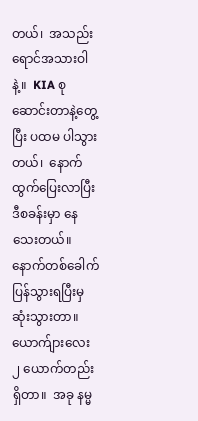တယ်၊  အသည်းရောင်အသားဝါနဲ့။  KIA စုဆောင်းတာနဲ့တွေ့ပြီး ပထမ ပါသွားတယ်၊  နောက် ထွက်ပြေးလာပြီး ဒီစခန်းမှာ နေသေးတယ်။  နောက်တစ်ခေါက် ပြန်သွားရပြီးမှ ဆုံးသွားတာ။ ယောက်ျားလေး ၂ ယောက်တည်းရှိတာ။  အခု နမ္မ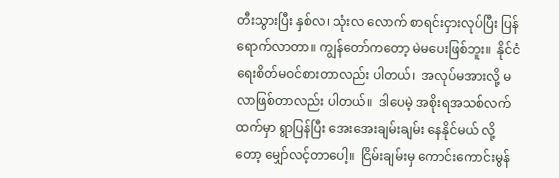တီးသွားပြီး နှစ်လ၊ သုံးလ လောက် စာရင်းငှားလုပ်ပြီး ပြန်ရောက်လာတာ။ ကျွန်တော်ကတော့ မဲမပေးဖြစ်ဘူး။  နိုင်ငံရေးစိတ်မဝင်စားတာလည်း ပါတယ်၊  အလုပ်မအားလို့ မလာဖြစ်တာလည်း ပါတယ်။  ဒါပေမဲ့ အစိုးရအသစ်လက်ထက်မှာ ရွာပြန်ပြီး အေးအေးချမ်းချမ်း နေနိုင်မယ် လို့တော့ မျှော်လင့်တာပေါ့။  ငြိမ်းချမ်းမှ ကောင်းကောင်းမွန်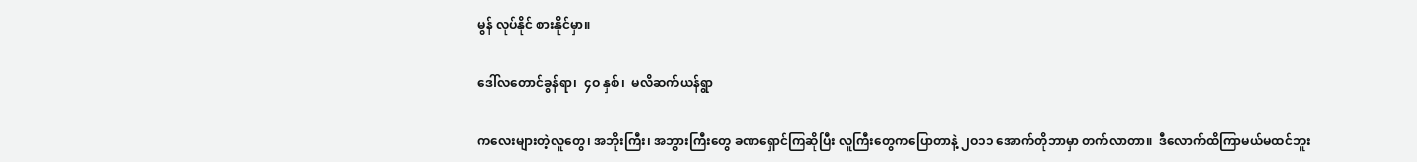မွန် လုပ်နိုင် စားနိုင်မှာ။

ဒေါ်လတောင်ခွန်ရာ၊  ၄ဝ နှစ်၊  မလိဆက်ယန်ရွာ

ကလေးများတဲ့လူတွေ၊ အဘိုးကြီး၊ အဘွားကြီးတွေ ခဏရှောင်ကြဆိုပြီး လူကြီးတွေကပြောတာနဲ့ ၂ဝ၁၁ အောက်တိုဘာမှာ တက်လာတာ။  ဒီလောက်ထိကြာမယ်မထင်ဘူး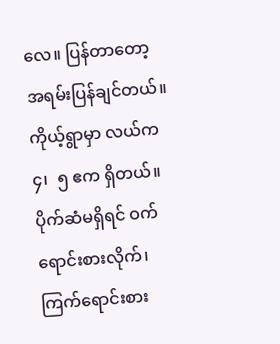လေ။ ပြန်တာတော့ အရမ်းပြန်ချင်တယ်။  ကိုယ့်ရွာမှာ လယ်က ၄၊  ၅ ဧက ရှိတယ်။  ပိုက်ဆံမရှိရင် ဝက်ရောင်းစားလိုက်၊ ကြက်ရောင်းစား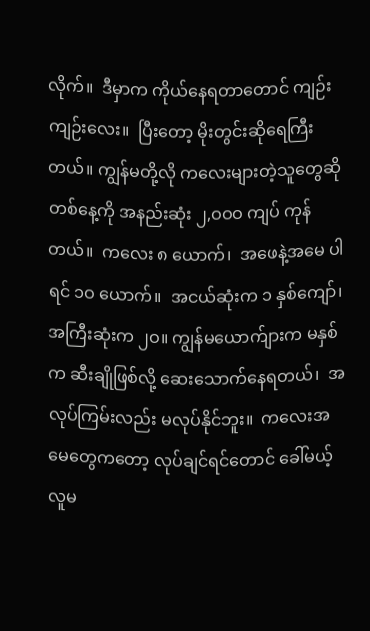လိုက်။  ဒီမှာက ကိုယ်နေရတာတောင် ကျဉ်းကျဉ်းလေး။  ပြီးတော့ မိုးတွင်းဆိုရေကြီးတယ်။ ကျွန်မတို့လို ကလေးများတဲ့သူတွေဆို တစ်နေ့ကို အနည်းဆုံး ၂,ဝဝဝ ကျပ် ကုန်တယ်။  ကလေး ၈ ယောက်၊  အဖေနဲ့အမေ ပါရင် ၁ဝ ယောက်။  အငယ်ဆုံးက ၁ နှစ်ကျော်၊  အကြီးဆုံးက ၂ဝ။ ကျွန်မယောက်ျားက မနှစ်က ဆီးချိုဖြစ်လို့ ဆေးသောက်နေရတယ်၊  အလုပ်ကြမ်းလည်း မလုပ်နိုင်ဘူး။  ကလေးအမေတွေကတော့ လုပ်ချင်ရင်တောင် ခေါ်မယ့်လူမ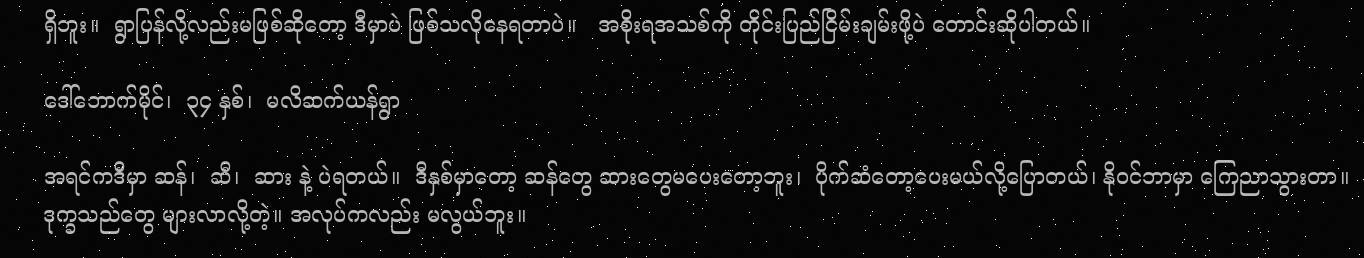ရှိဘူး။  ရွာပြန်လို့လည်းမဖြစ်ဆိုတော့ ဒီမှာပဲ ဖြစ်သလိုနေရတာပဲ။   အစိုးရအသစ်ကို တိုင်းပြည်ငြိမ်းချမ်းဖို့ပဲ တောင်းဆိုပါတယ်။

ဒေါ်ဘောက်မိုင်၊  ၃၄ နှစ်၊  မလိဆက်ယန်ရွာ

အရင်ကဒီမှာ ဆန်၊  ဆီ၊  ဆား နဲ့ ပဲရတယ်။  ဒီနှစ်မှာတော့ ဆန်တွေ ဆားတွေမပေးတော့ဘူး၊  ပိုက်ဆံတော့ပေးမယ်လို့ပြောတယ်၊ နိုဝင်ဘာမှာ ကြေညာသွားတာ။ ဒုက္ခသည်တွေ များလာလို့တဲ့။ အလုပ်ကလည်း မလွယ်ဘူး။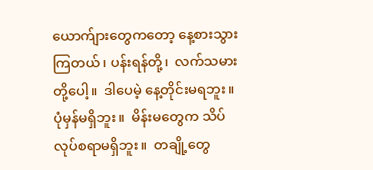ယောက်ျားတွေကတော့ နေ့စားသွားကြတယ်၊ ပန်းရန်တို့၊  လက်သမားတို့ပေါ့။  ဒါပေမဲ့ နေ့တိုင်းမရဘူး။  ပုံမှန်မရှိဘူး။  မိန်းမတွေက သိပ်လုပ်စရာမရှိဘူး။  တချို့တွေ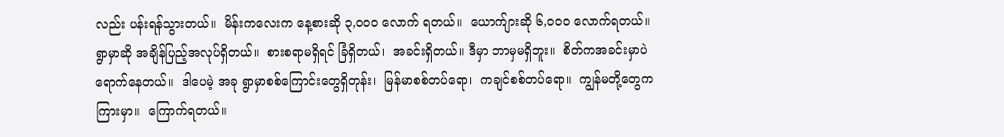လည်း ပန်းရန်သွားတယ်။  မိန်းကလေးက နေ့စားဆို ၃,ဝဝဝ လောက် ရတယ်။  ယောက်ျားဆို ၆,ဝဝဝ လောက်ရတယ်။  ရွာမှာဆို အချိန်ပြည့်အလုပ်ရှိတယ်။  စားစရာမရှိရင် ခြံရှိတယ်၊  အခင်းရှိတယ်။ ဒီမှာ ဘာမှမရှိဘူး။  စိတ်ကအခင်းမှာပဲ ရောက်နေတယ်။  ဒါပေမဲ့ အခု ရွာမှာစစ်ကြောင်းတွေရှိတုန်း၊  မြန်မာစစ်တပ်ရော၊  ကချင်စစ်တပ်ရော။  ကျွန်မတို့တွေက ကြားမှာ။  ကြောက်ရတယ်။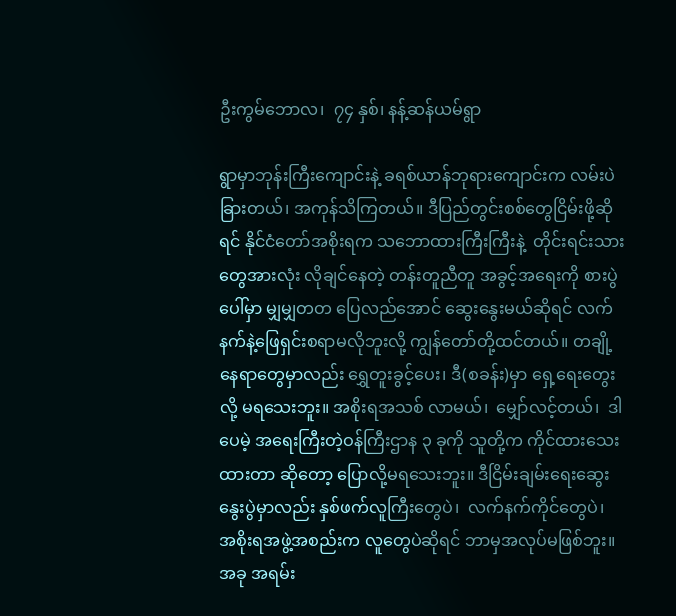ဦးကွမ်ဘောလ၊  ၇၄ နှစ်၊ နန့်ဆန်ယမ်ရွာ

ရွာမှာဘုန်းကြီးကျောင်းနဲ့ ခရစ်ယာန်ဘုရားကျောင်းက လမ်းပဲ ခြားတယ်၊ အကုန်သိကြတယ်။ ဒီပြည်တွင်းစစ်တွေငြိမ်းဖို့ဆိုရင် နိုင်ငံတော်အစိုးရက သဘောထားကြီးကြီးနဲ့  တိုင်းရင်းသားတွေအားလုံး လိုချင်နေတဲ့ တန်းတူညီတူ အခွင့်အရေးကို စားပွဲပေါ်မှာ မျှမျှတတ ပြေလည်အောင် ဆွေးနွေးမယ်ဆိုရင် လက်နက်နဲ့ဖြေရှင်းစရာမလိုဘူးလို့ ကျွန်တော်တို့ထင်တယ်။ တချို့နေရာတွေမှာလည်း ရွှေတူးခွင့်ပေး၊ ဒီ(စခန်း)မှာ ရှေ့ရေးတွေးလို့ မရသေးဘူး။ အစိုးရအသစ် လာမယ်၊  မျှော်လင့်တယ်၊  ဒါပေမဲ့ အရေးကြီးတဲ့ဝန်ကြီးဌာန ၃ ခုကို သူတို့က ကိုင်ထားသေးထားတာ ဆိုတော့ ပြောလို့မရသေးဘူး။ ဒီငြိမ်းချမ်းရေးဆွေးနွေးပွဲမှာလည်း နှစ်ဖက်လူကြီးတွေပဲ၊  လက်နက်ကိုင်တွေပဲ၊  အစိုးရအဖွဲ့အစည်းက လူတွေပဲဆိုရင် ဘာမှအလုပ်မဖြစ်ဘူး။  အခု အရမ်း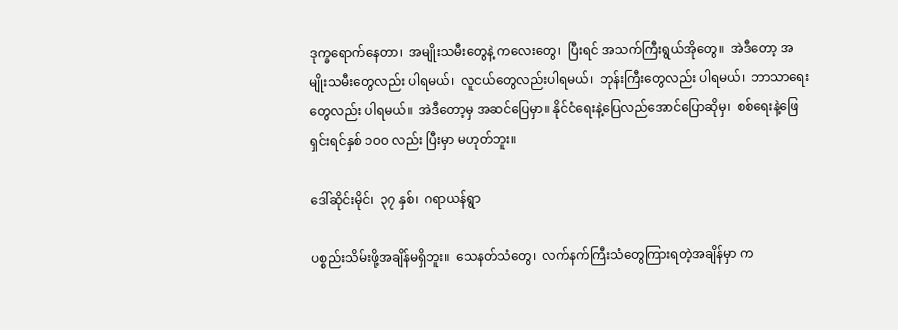ဒုက္ခရောက်နေတာ၊  အမျိုးသမီးတွေနဲ့ ကလေးတွေ၊  ပြီးရင် အသက်ကြီးရွယ်အိုတွေ။  အဲဒီတော့ အမျိုးသမီးတွေလည်း ပါရမယ်၊  လူငယ်တွေလည်းပါရမယ်၊  ဘုန်းကြီးတွေလည်း ပါရမယ်၊  ဘာသာရေးတွေလည်း ပါရမယ်။  အဲဒီတော့မှ အဆင်ပြေမှာ။ နိုင်ငံရေးနဲ့ပြေလည်အောင်ပြောဆိုမှ၊  စစ်ရေးနဲ့ဖြေရှင်းရင်နှစ် ၁ဝဝ လည်း ပြီးမှာ မဟုတ်ဘူး။

ဒေါ်ဆိုင်းမိုင်၊  ၃၇ နှစ်၊  ဂရာယန်ရွာ

ပစ္စည်းသိမ်းဖို့အချိန်မရှိဘူး။  သေနတ်သံတွေ၊  လက်နက်ကြီးသံတွေကြားရတဲ့အချိန်မှာ က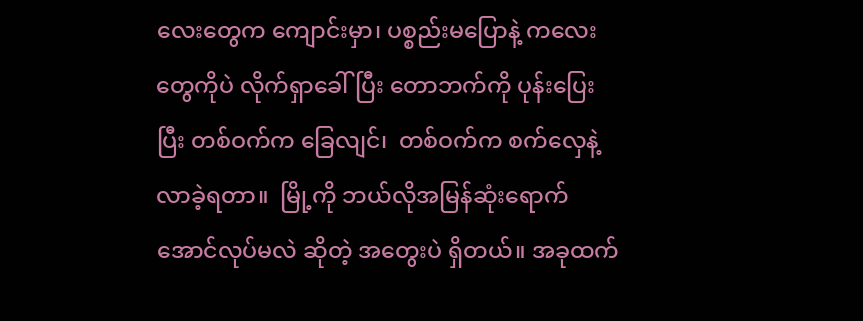လေးတွေက ကျောင်းမှာ၊ ပစ္စည်းမပြောနဲ့ ကလေးတွေကိုပဲ လိုက်ရှာခေါ်ပြီး တောဘက်ကို ပုန်းပြေးပြီး တစ်ဝက်က ခြေလျင်၊  တစ်ဝက်က စက်လှေနဲ့လာခဲ့ရတာ။  မြို့ကို ဘယ်လိုအမြန်ဆုံးရောက်အောင်လုပ်မလဲ ဆိုတဲ့ အတွေးပဲ ရှိတယ်။ အခုထက်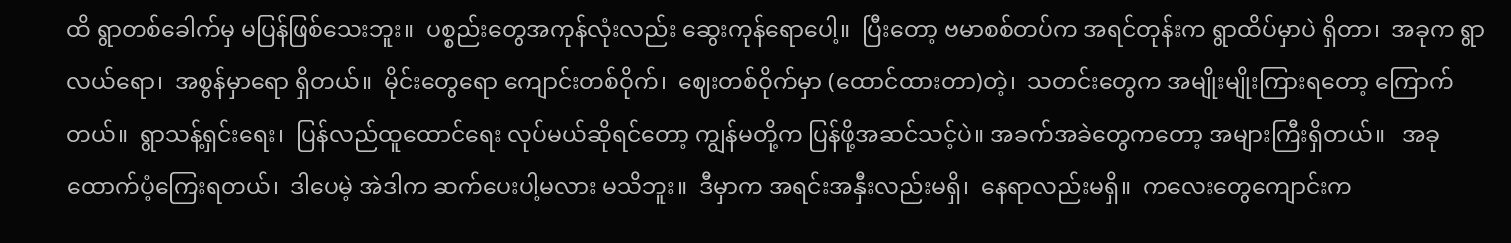ထိ ရွာတစ်ခေါက်မှ မပြန်ဖြစ်သေးဘူး။  ပစ္စည်းတွေအကုန်လုံးလည်း ဆွေးကုန်ရောပေါ့။  ပြီးတော့ ဗမာစစ်တပ်က အရင်တုန်းက ရွာထိပ်မှာပဲ ရှိတာ၊  အခုက ရွာလယ်ရော၊  အစွန်မှာရော ရှိတယ်။  မိုင်းတွေရော ကျောင်းတစ်ဝိုက်၊  ဈေးတစ်ဝိုက်မှာ (ထောင်ထားတာ)တဲ့၊  သတင်းတွေက အမျိုးမျိုးကြားရတော့ ကြောက်တယ်။  ရွာသန့်ရှင်းရေး၊  ပြန်လည်ထူထောင်ရေး လုပ်မယ်ဆိုရင်တော့ ကျွန်မတို့က ပြန်ဖို့အဆင်သင့်ပဲ။ အခက်အခဲတွေကတော့ အများကြီးရှိတယ်။   အခု ထောက်ပံ့ကြေးရတယ်၊  ဒါပေမဲ့ အဲဒါက ဆက်ပေးပါ့မလား မသိဘူး။  ဒီမှာက အရင်းအနှီးလည်းမရှိ၊  နေရာလည်းမရှိ။  ကလေးတွေကျောင်းက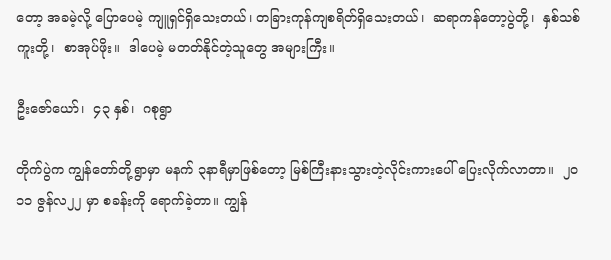တော့ အခမဲ့လို့ ပြောပေမဲ့ ကျူရှင်ရှိသေးတယ်၊ တခြားကုန်ကျစရိတ်ရှိသေးတယ်၊  ဆရာကန်တော့ပွဲတို့၊  နှစ်သစ်ကူးတို့၊  စာအုပ်ဖိုး။  ဒါပေမဲ့ မတတ်နိုင်တဲ့သူတွေ အများကြီး။

ဦးဇော်ယော်၊  ၄၃ နှစ်၊  ဂစုရွာ

တိုက်ပွဲက ကျွန်တော်တို့ရွာမှာ မနက် ၃နာရီမှာဖြစ်တော့ မြစ်ကြီးနားသွားတဲ့လိုင်းကားပေါ် ပြေးလိုက်လာတာ။  ၂ဝ၁၁ ဇွန်လ၂၂ မှာ စခန်းကို ရောက်ခဲ့တာ။ ကျွန်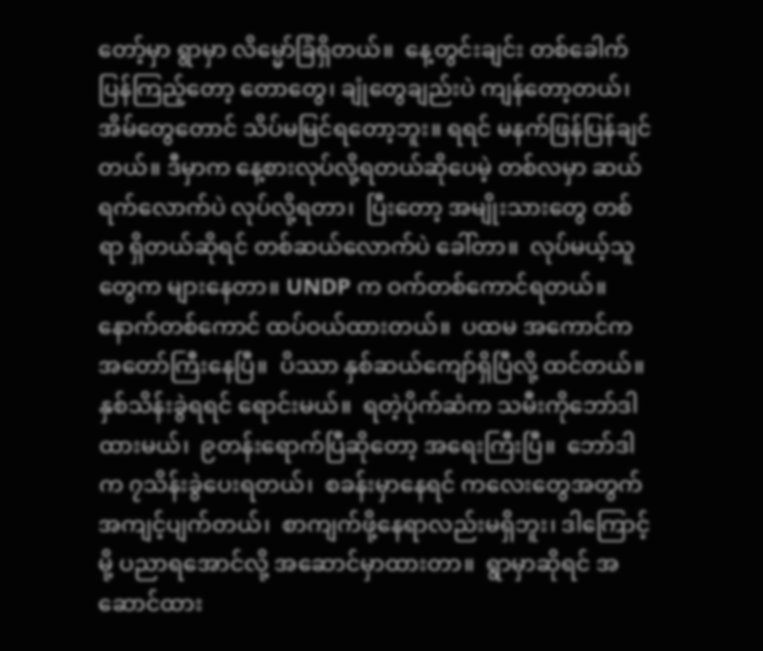တော့်မှာ ရွာမှာ လိမ္မော်ခြံရှိတယ်။  နေ့တွင်းချင်း တစ်ခေါက်ပြန်ကြည့်တော့ တောတွေ၊ ချုံတွေချည်းပဲ ကျန်တော့တယ်၊ အိမ်တွေတောင် သိပ်မမြင်ရတော့ဘူး။ ရရင် မနက်ဖြန်ပြန်ချင်တယ်။ ဒီမှာက နေ့စားလုပ်လို့ရတယ်ဆိုပေမဲ့ တစ်လမှာ ဆယ်ရက်လောက်ပဲ လုပ်လို့ရတာ၊  ပြီးတော့ အမျိုးသားတွေ တစ်ရာ ရှိတယ်ဆိုရင် တစ်ဆယ်လောက်ပဲ ခေါ်တာ။  လုပ်မယ့်သူတွေက များနေတာ။ UNDP က ဝက်တစ်ကောင်ရတယ်။  နောက်တစ်ကောင် ထပ်ဝယ်ထားတယ်။  ပထမ အကောင်က အတော်ကြီးနေပြီ။  ပိဿာ နှစ်ဆယ်ကျော်ရှိပြီလို့ ထင်တယ်။ နှစ်သိန်းခွဲရရင် ရောင်းမယ်။  ရတဲ့ပိုက်ဆံက သမီးကိုဘော်ဒါထားမယ်၊  ၉တန်းရောက်ပြီဆိုတော့ အရေးကြီးပြီ။  ဘော်ဒါက ၇သိန်းခွဲပေးရတယ်၊  စခန်းမှာနေရင် ကလေးတွေအတွက် အကျင့်ပျက်တယ်၊  စာကျက်ဖို့နေရာလည်းမရှိဘူး၊ ဒါကြောင့်မို့ ပညာရအောင်လို့ အဆောင်မှာထားတာ။  ရွာမှာဆိုရင် အဆောင်ထား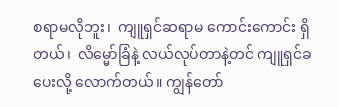စရာမလိုဘူး၊  ကျူရှင်ဆရာမ ကောင်းကောင်း ရှိတယ်၊  လိမ္မော်ခြံနဲ့ လယ်လုပ်တာနဲ့တင် ကျူရှင်ခပေးလို့ လောက်တယ်။ ကျွန်တော်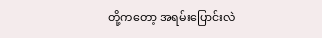တို့ကတော့ အရမ်းပြောင်းလဲ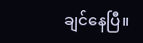ချင်နေပြီ။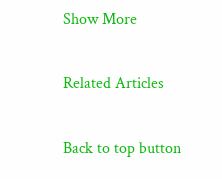Show More

Related Articles

Back to top button